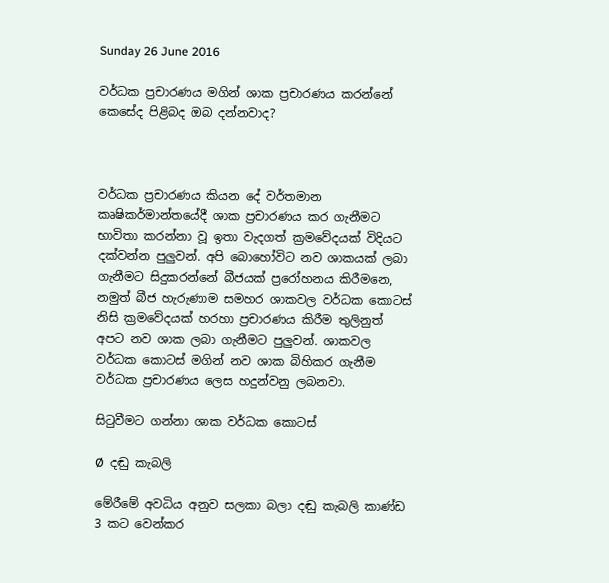Sunday 26 June 2016

වර්ධක ප්‍රචාරණය මගින් ශාක ප්‍රචාරණය කරන්නේ කෙසේද පිළිබද ඔබ දන්නවාද?



වර්ධක ප්‍රචාරණය කියන දේ වර්තමාන කෘෂිකර්මාන්තයේදී ශාක ප්‍රචාරණය කර ගැනීමට භාවිතා කරන්නා වූ ඉතා වැදගත් ක්‍රමවේදයක් විදියට දක්වන්න පුලුවන්. අපි බොහෝවිට නව ශාකයක් ලබා ගැනීමට සිදුකරන්නේ බීජයක් ප්‍රරෝහනය කිරීමනෙ, නමුත් බීජ හැරුණාම සමහර ශාකවල වර්ධක කොටස් නිසි ක්‍රමවේදයක් හරහා ප්‍රචාරණය කිරීම තුලිනුත් අපට නව ශාක ලබා ගැනීමට පුලුවන්. ශාකවල වර්ධක කොටස් මගින් නව ශාක බිහිකර ගැනීම වර්ධක ප්‍රචාරණය ලෙස හදුන්වනු ලබනවා.

සිටුවීමට ගන්නා ශාක වර්ධක කොටස්

Ø  දඬු කැබලි

මේරීමේ අවධිය අනුව සලකා බලා දඬු කැබලි කාණ්ඩ 3 කට වෙන්කර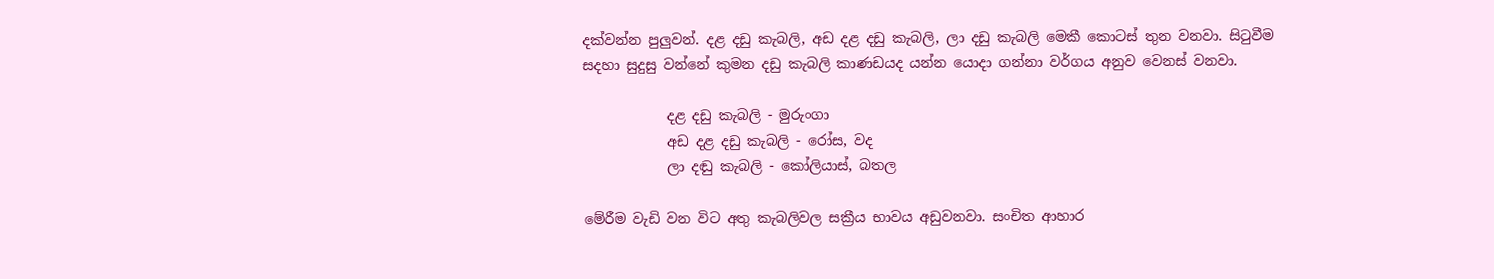දක්වන්න පුලුවන්. දළ දඩු කැබලි, අඩ දළ දඩු කැබලි, ලා දඩු කැබලි මෙකී කොටස් තුන වනවා. සිටුවීම සදහා සුදුසු වන්නේ කුමන දඩු කැබලි කාණඩයද යන්න යොදා ගන්නා වර්ගය අනුව වෙනස් වනවා.

            දළ දඩු කැබලි - මුරුංගා
            අඩ දළ දඩු කැබලි - රෝස, වද
            ලා දඬු කැබලි - කෝලියාස්, බතල

මේරීම වැඩි වන විට අතු කැබලිවල සක්‍රීය භාවය අඩුවනවා. සංචිත ආහාර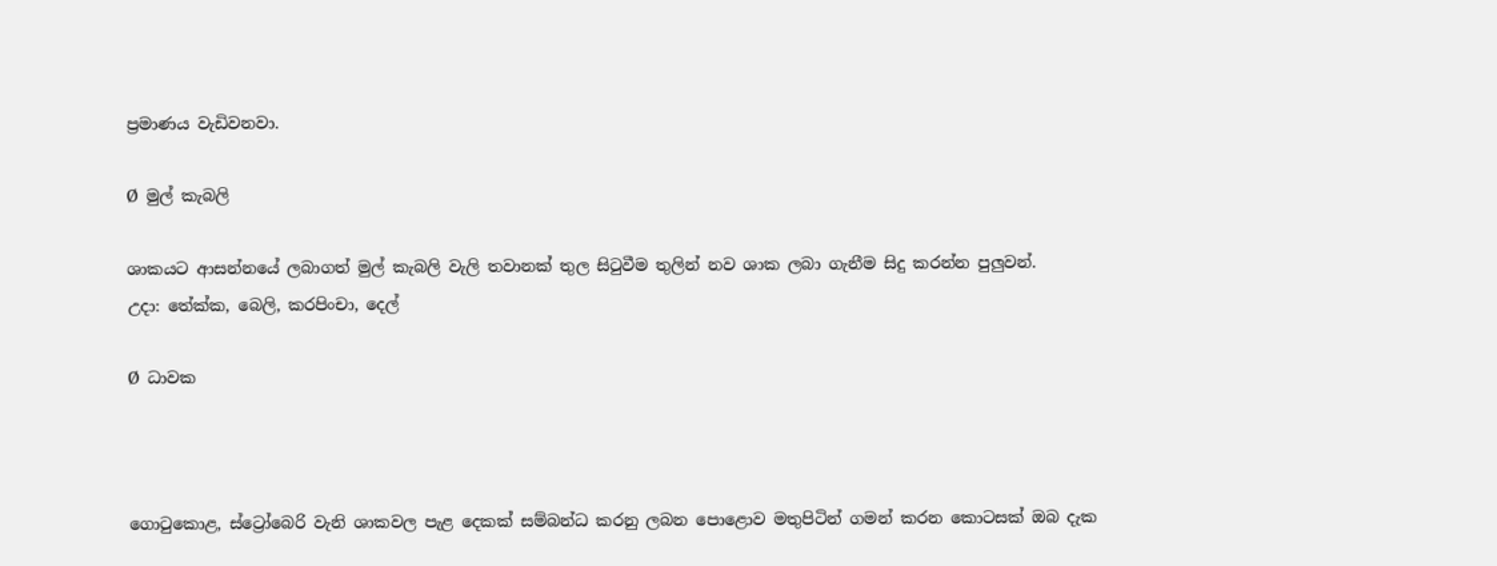ප්‍රමාණය වැඩිවනවා.

Ø  මුල් කැබලි

ශාකයට ආසන්නයේ ලබාගත් මුල් කැබලි වැලි තවානක් තුල සිටුවීම තුලින් නව ශාක ලබා ගැනීම සිදු කරන්න පුලුවන්.
උදා: තේක්ක, බෙලි, කරපිංචා, දෙල්

Ø  ධාවක



ගොටුකොළ, ස්ට්‍රෝබෙරි වැනි ශාකවල පැළ දෙකක් සම්බන්ධ කරනු ලබන පොළොව මතුපිටින් ගමන් කරන කොටසක් ඔබ දැක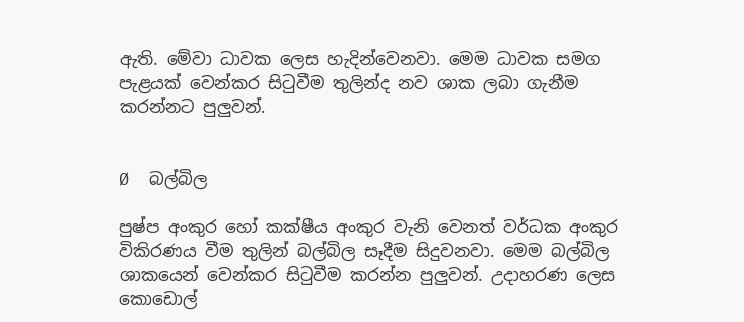ඇති. මේවා ධාවක ලෙස හැදින්වෙනවා. මෙම ධාවක සමග පැළයක් වෙන්කර සිටුවීම තුලින්ද නව ශාක ලබා ගැනීම කරන්නට පුලුවන්.


Ø  බල්බිල

පුෂ්ප අංකුර හෝ කක්ෂීය අංකුර වැනි වෙනත් වර්ධක අංකුර විකිරණය වීම තුලින් බල්බිල සෑදීම සිදුවනවා. මෙම බල්බිල ශාකයෙන් වෙන්කර සිටුවීම කරන්න පුලුවන්. උදාහරණ ලෙස කොඩොල්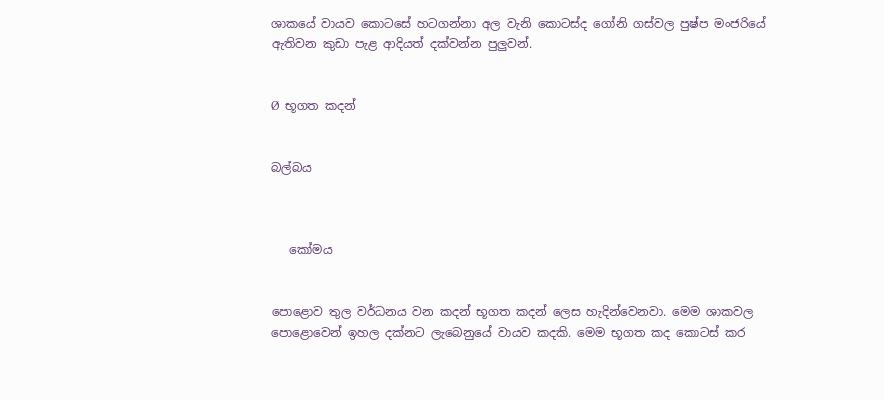ශාකයේ වායව කොටසේ හටගන්නා අල වැනි කොටස්ද ගෝනි ගස්වල පුෂ්ප මංජරියේ ඇතිවන කුඩා පැළ ආදියත් දක්වන්න පුලුවන්.


Ø  භූගත කදන්


බල්බය



   කෝමය


පොළොව තුල වර්ධනය වන කදන් භූගත කදන් ලෙස හැදින්වෙනවා. මෙම ශාකවල පොළොවෙන් ඉහල දක්නට ලැබෙනුයේ වායව කදකි. මෙම භූගත කද කොටස් කර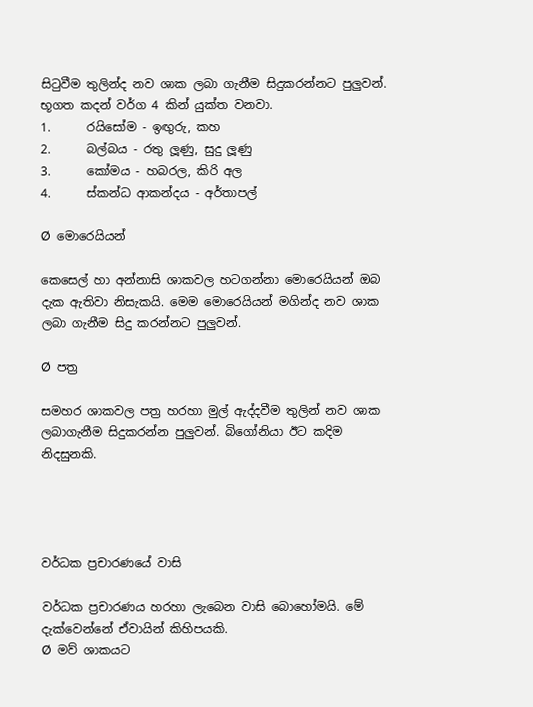සිටුවීම තුලින්ද නව ශාක ලබා ගැනීම සිදුකරන්නට පුලුවන්.
භූගත කදන් වර්ග 4 කින් යුක්ත වනවා.
1.      රයිසෝම - ඉඟුරු, කහ
2.      බල්බය - රතු ලූණු, සුදු ලූණු
3.      කෝමය - හබරල, කිරි අල
4.      ස්කන්ධ ආකන්දය - අර්තාපල්

Ø  මොරෙයියන්

කෙසෙල් හා අන්නාසි ශාකවල හටගන්නා මොරෙයියන් ඔබ දැක ඇතිවා නිසැකයි. මෙම මොරෙයියන් මගින්ද නව ශාක ලබා ගැනීම සිදු කරන්නට පුලුවන්.

Ø  පත්‍ර

සමහර ශාකවල පත්‍ර හරහා මුල් ඇද්දවීම තුලින් නව ශාක ලබාගැනීම සිදුකරන්න පුලුවන්. බිගෝනියා ඊට කදිම නිදසුනකි.




වර්ධක ප්‍රචාරණයේ වාසි

වර්ධක ප්‍රචාරණය හරහා ලැබෙන වාසි බොහෝමයි. මේ දැක්වෙන්නේ ඒවායින් කිහිපයකි.
Ø  මව් ශාකයට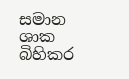සමාන ශාක බිහිකර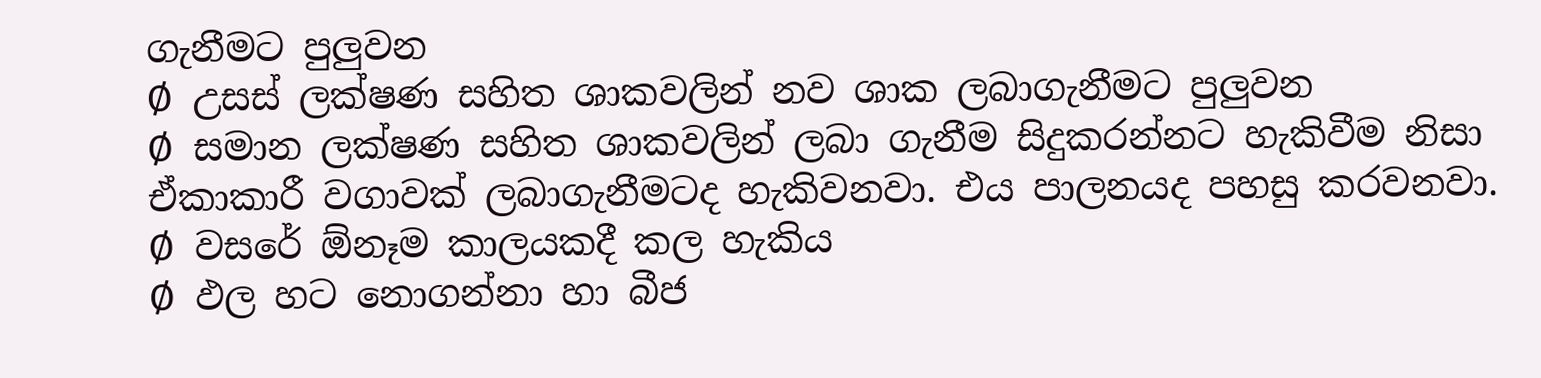ගැනීමට පුලුවන
Ø  උසස් ලක්ෂණ සහිත ශාකවලින් නව ශාක ලබාගැනීමට පුලුවන
Ø  සමාන ලක්ෂණ සහිත ශාකවලින් ලබා ගැනීම සිදුකරන්නට හැකිවීම නිසා ඒකාකාරී වගාවක් ලබාගැනීමටද හැකිවනවා. එය පාලනයද පහසු කරවනවා.
Ø  වසරේ ඕනෑම කාලයකදී කල හැකිය
Ø  ඵල හට නොගන්නා හා බීජ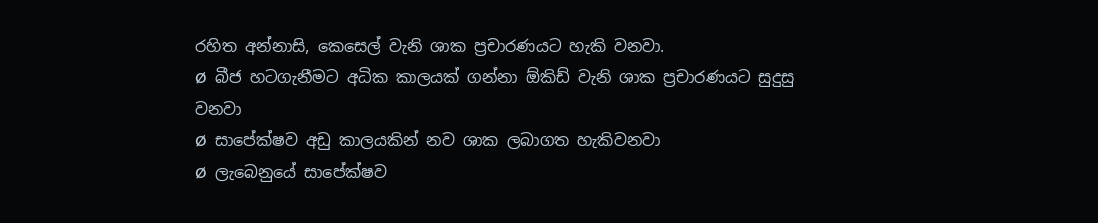රහිත අන්නාසි, කෙසෙල් වැනි ශාක ප්‍රචාරණයට හැකි වනවා.
Ø  බීජ හටගැනීමට අධික කාලයක් ගන්නා ඕකිඩ් වැනි ශාක ප්‍රචාරණයට සුදුසු වනවා
Ø  සාපේක්ෂව අඩු කාලයකින් නව ශාක ලබාගත හැකිවනවා
Ø  ලැබෙනුයේ සාපේක්ෂව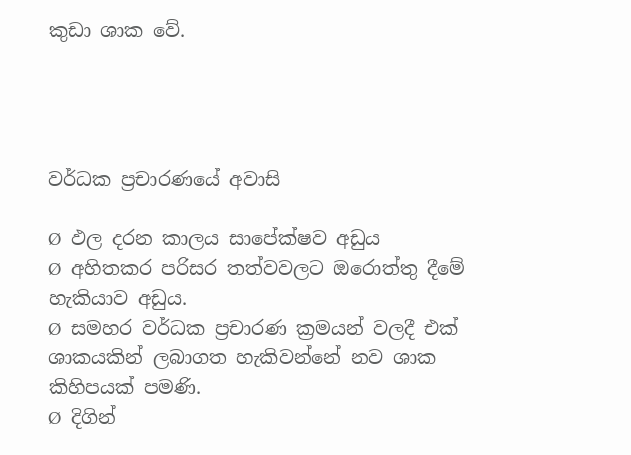කුඩා ශාක වේ.




වර්ධක ප්‍රචාරණයේ අවාසි

Ø  ඵල දරන කාලය සාපේක්ෂව අඩුය
Ø  අහිතකර පරිසර තත්වවලට ඔරොත්තු දීමේ හැකියාව අඩුය.
Ø  සමහර වර්ධක ප්‍රචාරණ ක්‍රමයන් වලදී එක් ශාකයකින් ලබාගත හැකිවන්නේ නව ශාක කිහිපයක් පමණි.
Ø  දිගින්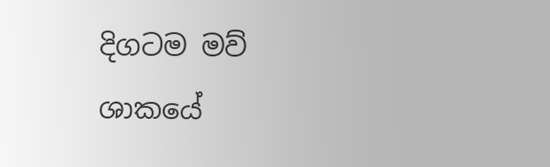දිගටම මව් ශාකයේ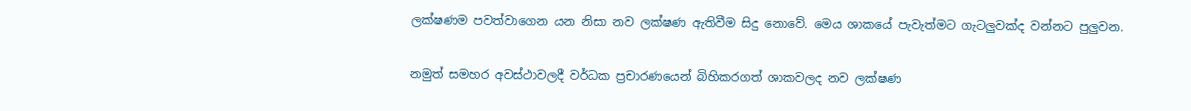ලක්ෂණම පවත්වාගෙන යන නිසා නව ලක්ෂණ ඇතිවීම සිදු නොවේ. මෙය ශාකයේ පැවැත්මට ගැටලුවක්ද වන්නට පුලුවන.


නමුත් සමහර අවස්ථාවලදී වර්ධක ප්‍රචාරණයෙන් බිහිකරගත් ශාකවලද නව ලක්ෂණ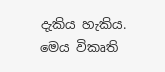දැකිය හැකිය. මෙය විකෘති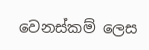වෙනස්කම් ලෙස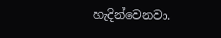හැදින්වෙනවා.